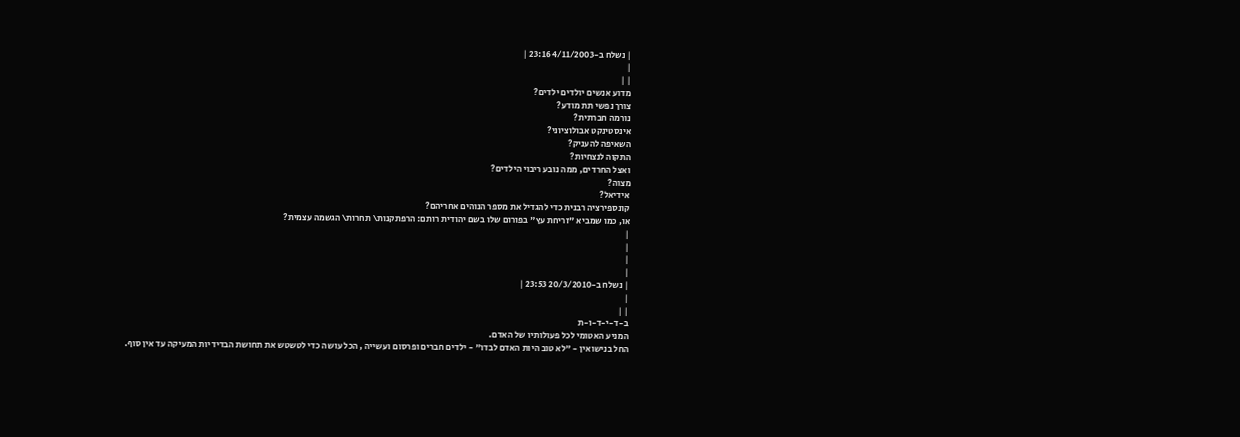| נשלח ב-4/11/2003 23:16 |
|
| |
מדוע אנשים יולדים ילדים?
צורך נפשי תת מודע?
נורמה חברתית?
אינסטינקט אבולוציוני?
השאיפה להעניק?
התקוה לנצחיות?
ואצל החרדים, ממה נובע ריבוי הילדים?
מצוה?
אידיאל?
קונספירציה רבנית כדי להגדיל את מספר הנוהים אחריהם?
או, כמו שמביא "זריחת עץ" בפורום שלו בשם יהודית רותם: הרפתקנות\ תחרות\ הגשמה עצמית?
|
|
|
|
| נשלח ב-20/3/2010 23:53 |
|
| |
ב-ד-י-ד-ו-ת
המניע האטומי לכל פעולותיו של האדם.
החל בנישואין - "לא טוב היות האדם לבדו" - ילדים חברים ופרסום ועשייה , הכל עושה כדי לטשטש את תחושת הבדידיות המעיקה עד אין סוף.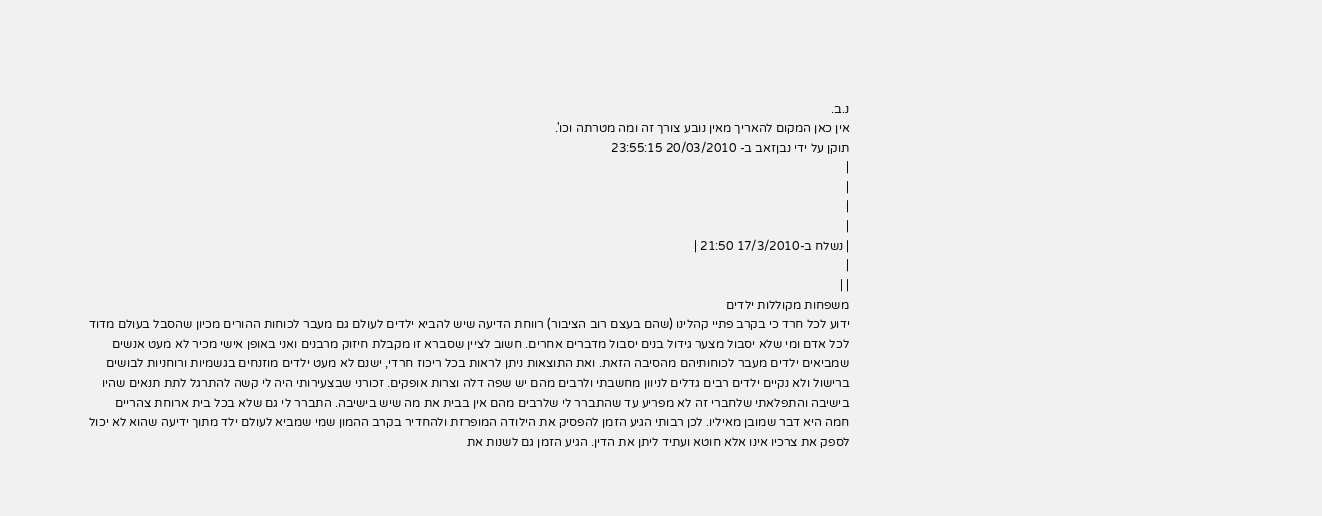נ.ב.
אין כאן המקום להאריך מאין נובע צורך זה ומה מטרתה וכו'.
תוקן על ידי נבןזאב ב- 20/03/2010 23:55:15
|
|
|
|
| נשלח ב-17/3/2010 21:50 |
|
| |
משפחות מקוללות ילדים
ידוע לכל חרד כי בקרב פתיי קהלינו (שהם בעצם רוב הציבור) רווחת הדיעה שיש להביא ילדים לעולם גם מעבר לכוחות ההורים מכיון שהסבל בעולם מדוד לכל אדם ומי שלא יסבול מצער גידול בנים יסבול מדברים אחרים. חשוב לציין שסברא זו מקבלת חיזוק מרבנים ואני באופן אישי מכיר לא מעט אנשים שמביאים ילדים מעבר לכוחותיהם מהסיבה הזאת. ואת התוצאות ניתן לראות בכל ריכוז חרדי, ישנם לא מעט ילדים מוזנחים בגשמיות ורוחניות לבושים ברישול ולא נקיים ילדים רבים גדלים לניוון מחשבתי ולרבים מהם יש שפה דלה וצרות אופקים. זכורני שבצעירותי היה לי קשה להתרגל לתת תנאים שהיו בישיבה והתפלאתי שלחברי זה לא מפריע עד שהתברר לי שלרבים מהם אין בבית את מה שיש בישיבה. התברר לי גם שלא בכל בית ארוחת צהריים חמה היא דבר שמובן מאיליו. לכן רבותי הגיע הזמן להפסיק את הילודה המופרזת ולהחדיר בקרב ההמון שמי שמביא לעולם ילד מתוך ידיעה שהוא לא יכול לספק את צרכיו אינו אלא חוטא ועתיד ליתן את הדין. הגיע הזמן גם לשנות את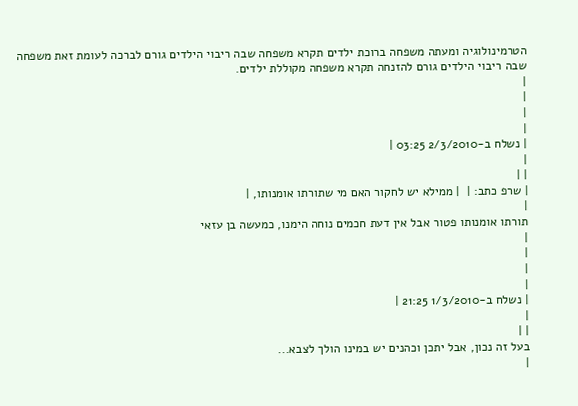הטרמינולוגיה ומעתה משפחה ברוכת ילדים תקרא משפחה שבה ריבוי הילדים גורם לברכה לעומת זאת משפחה שבה ריבוי הילדים גורם להזנחה תקרא משפחה מקוללת ילדים.
|
|
|
|
| נשלח ב-2/3/2010 03:25 |
|
| |
| שרפ כתב: |  | ממילא יש לחקור האם מי שתורתו אומנותו, |
|
תורתו אומנותו פטור אבל אין דעת חכמים נוחה הימנו, כמעשה בן עזאי
|
|
|
|
| נשלח ב-1/3/2010 21:25 |
|
| |
בעל זה נכון, אבל יתכן וכהנים יש במינו הולך לצבא...
|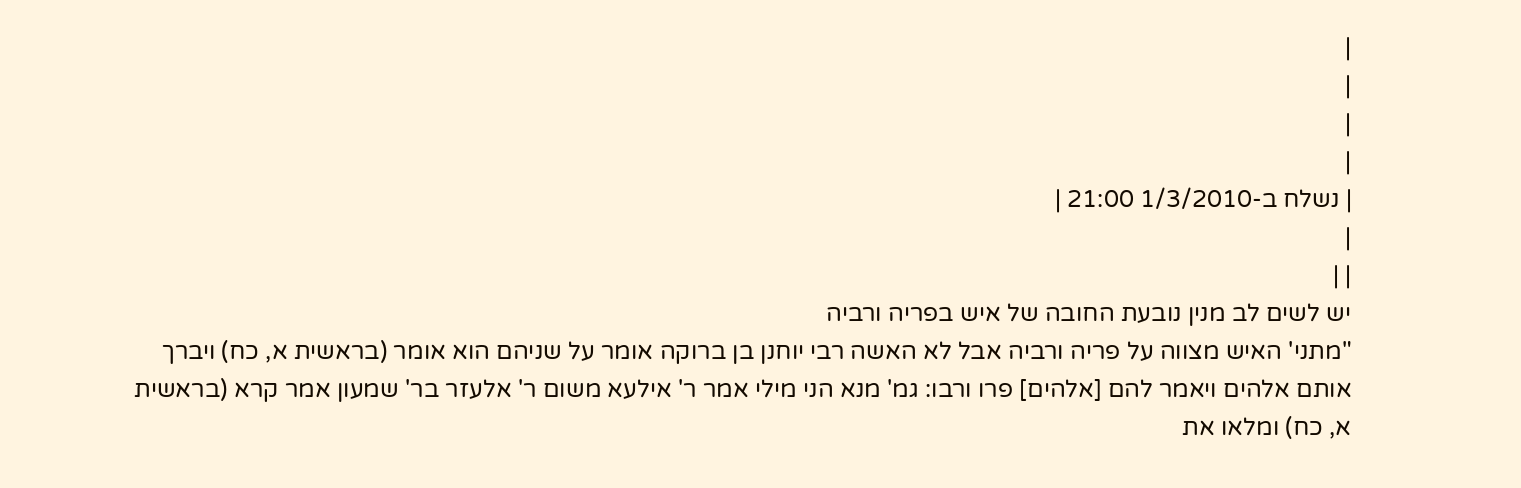|
|
|
|
| נשלח ב-1/3/2010 21:00 |
|
| |
יש לשים לב מנין נובעת החובה של איש בפריה ורביה
"מתני' האיש מצווה על פריה ורביה אבל לא האשה רבי יוחנן בן ברוקה אומר על שניהם הוא אומר (בראשית א, כח) ויברך אותם אלהים ויאמר להם [אלהים] פרו ורבו: גמ' מנא הני מילי אמר ר' אילעא משום ר' אלעזר בר' שמעון אמר קרא (בראשית א, כח) ומלאו את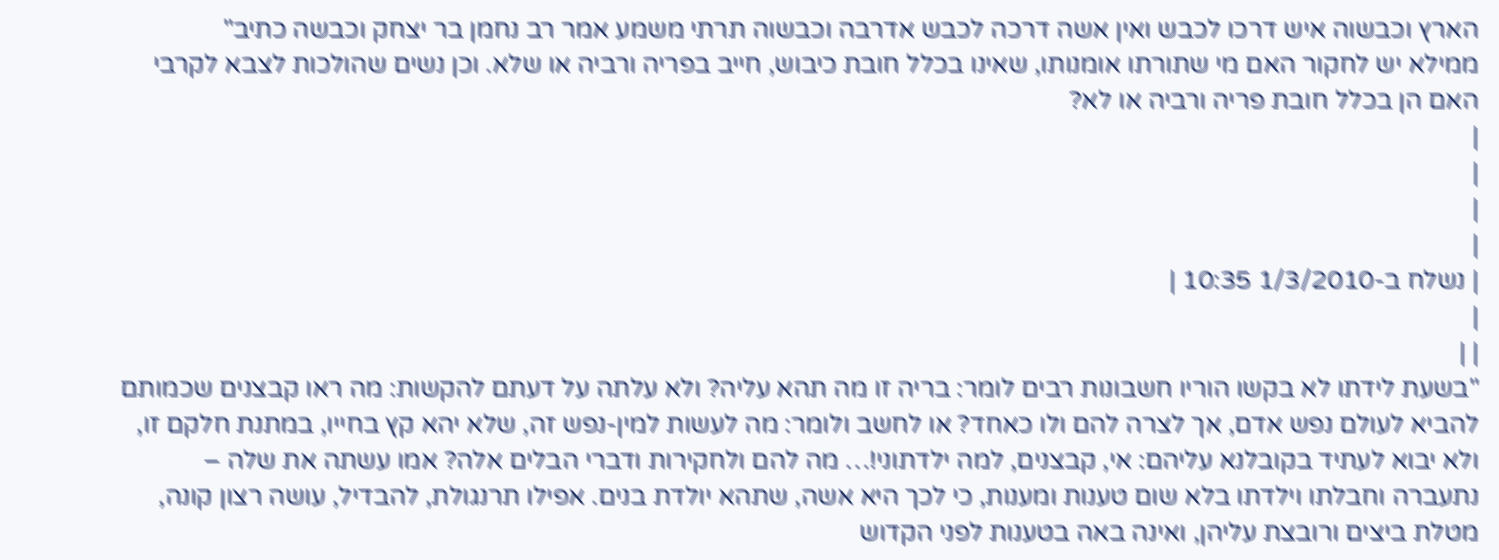הארץ וכבשוה איש דרכו לכבש ואין אשה דרכה לכבש אדרבה וכבשוה תרתי משמע אמר רב נחמן בר יצחק וכבשה כתיב"
ממילא יש לחקור האם מי שתורתו אומנותו, שאינו בכלל חובת כיבוש, חייב בפריה ורביה או שלא. וכן נשים שהולכות לצבא לקרבי האם הן בכלל חובת פריה ורביה או לא?
|
|
|
|
| נשלח ב-1/3/2010 10:35 |
|
| |
"בשעת לידתו לא בקשו הוריו חשבונות רבים לומר: בריה זו מה תהא עליה? ולא עלתה על דעתם להקשות: מה ראו קבצנים שכמותם להביא לעולם נפש אדם, אך לצרה להם ולו כאחד? או לחשב ולומר: מה לעשות למין-נפש זה, שלא יהא קץ בחייו, במתנת חלקם זו, ולא יבוא לעתיד בקובלנא עליהם: אי, קבצנים, למה ילדתוני!… מה להם ולחקירות ודברי הבלים אלה? אמו עשתה את שלה – נתעברה וחבלתו וילדתו בלא שום טענות ומענות, כי לכך היא אשה, שתהא יולדת בנים. אפילו תרנגולת, להבדיל, עושה רצון קונה, מטלת ביצים ורובצת עליהן, ואינה באה בטענות לפני הקדוש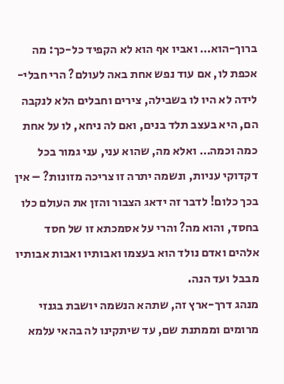ברוך-הוא… ואביו אף הוא לא הקפיד כל-כך: מה אכפת לו, אם עוד נפש אחת באה לעולם? הרי חבלי-לידה לא היו לו בשבילה, צירים וחבלים הלא לנקבה הם, היא בעצב תלד בנים, ואם לה ניחא, לו על אחת כמה וכמה… ואלא מה, שהוא עני, עני גמור בכל דקדוקי עניות, ונשמה יתרה זו צריכה מזונות? – אין בכך כלום! לדבר זה ידאג הצבור והזן את העולם כלו בחסד, והוא מה? והרי על אסמכתא זו של חסד אלהים ואדם נולד הוא בעצמו ואבותיו ואבות אבותיו מבבל ועד הנה.
מנהג דרך-ארץ זה, שתהא הנשמה יושבת בגנזי מרומים וממתנת שם, עד שיתקינו לה בהאי עלמא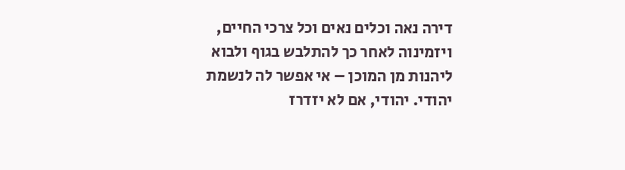דירה נאה וכלים נאים וכל צרכי החיים, ויזמינוה לאחר כך להתלבש בגוף ולבוא ליהנות מן המוכן – אי אפשר לה לנשמת יהודי. יהודי, אם לא יזדרז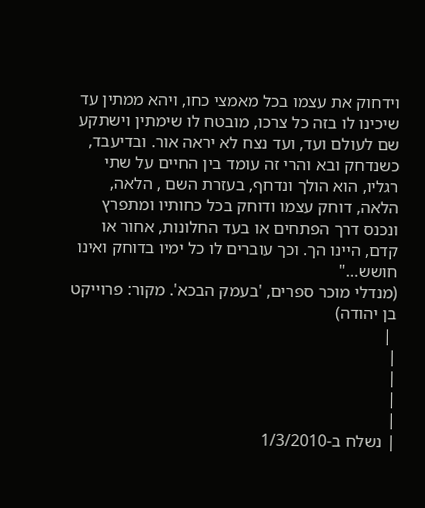וידחוק את עצמו בכל מאמצי כחו, ויהא ממתין עד שיכינו לו בזה כל צרכו, מובטח לו שימתין וישתקע שם לעולם ועד, ועד נצח לא יראה אור. ובדיעבד, כשנדחק ובא והרי זה עומד בין החיים על שתי רגליו, הוא הולך ונדחף, בעזרת השם , הלאה, הלאה, דוחק עצמו ודוחק בכל כחותיו ומתפרץ ונכנס דרך הפתחים או בעד החלונות, אחור או קדם, היינו הך. וכך עוברים לו כל ימיו בדוחק ואינו חושש…"
(מנדלי מוכר ספרים, 'בעמק הבכא'. מקור: פרוייקט בן יהודה)
 |
|
|
|
|
| נשלח ב-1/3/2010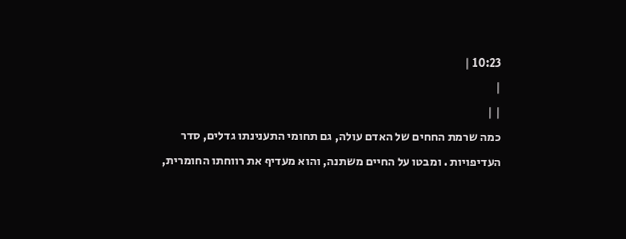10:23 |
|
| |
כמה שרמת החחים של האדם עולה, גם תחומי התענינתו גדלים, סדר העדיפויות . ומבטו על החיים משתנה, והוא מעדיף את רווחתו החומרית,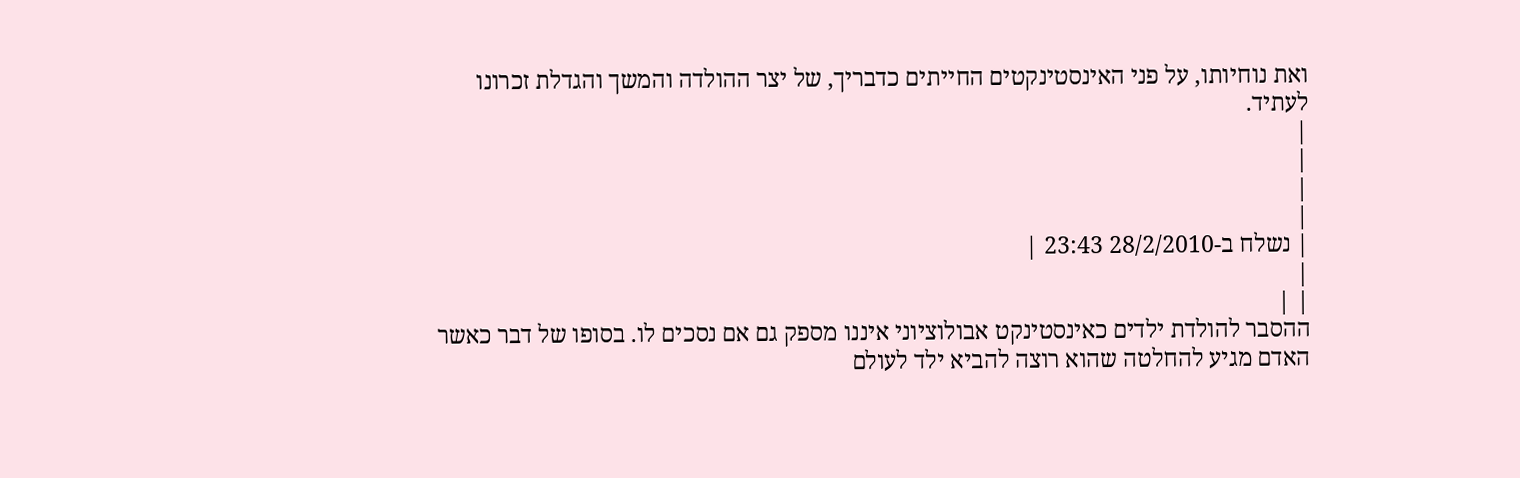ואת נוחיותו, על פני האינסטינקטים החייתים כדבריך, של יצר ההולדה והמשך והגדלת זכרונו לעתיד.
|
|
|
|
| נשלח ב-28/2/2010 23:43 |
|
| |
ההסבר להולדת ילדים כאינסטינקט אבולוציוני איננו מספק גם אם נסכים לו. בסופו של דבר כאשר האדם מגיע להחלטה שהוא רוצה להביא ילד לעולם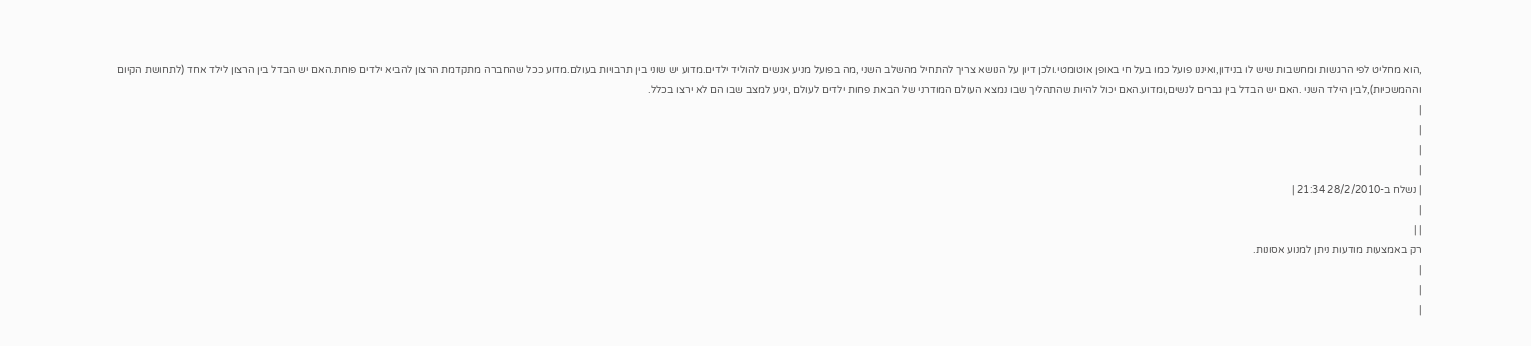,הוא מחליט לפי הרגשות ומחשבות שיש לו בנידון,ואיננו פועל כמו בעל חי באופן אוטומטי.ולכן דיון על הנושא צריך להתחיל מהשלב השני ,מה בפועל מניע אנשים להוליד ילדים.מדוע יש שוני בין תרבויות בעולם.מדוע ככל שהחברה מתקדמת הרצון להביא ילדים פוחת.האם יש הבדל בין הרצון לילד אחד (לתחושת הקיום וההמשכיות),לבין הילד השני .האם יש הבדל בין גברים לנשים,ומדוע.האם יכול להיות שהתהליך שבו נמצא העולם המודרני של הבאת פחות ילדים לעולם ,יגיע למצב שבו הם לא ירצו בכלל.
|
|
|
|
| נשלח ב-28/2/2010 21:34 |
|
| |
רק באמצעות מודעות ניתן למנוע אסונות.
|
|
|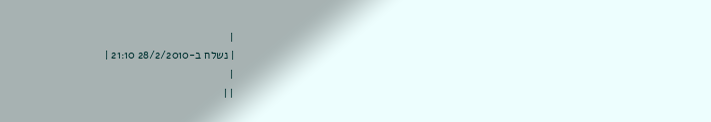|
| נשלח ב-28/2/2010 21:10 |
|
| |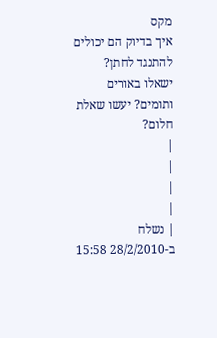מקס
איך בדיוק הם יכולים להתנגד לחתן? ישאלו באורים ותומים? יעשו שאלת חלום?
|
|
|
|
| נשלח ב-28/2/2010 15:58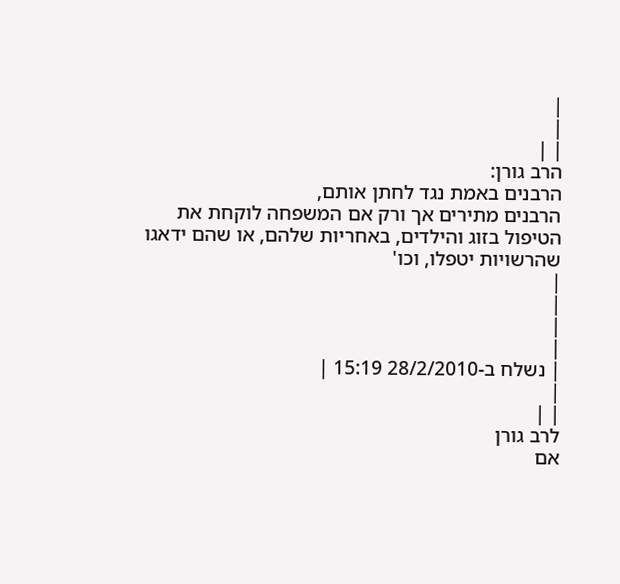|
|
| |
הרב גורן:
הרבנים באמת נגד לחתן אותם,
הרבנים מתירים אך ורק אם המשפחה לוקחת את הטיפול בזוג והילדים, באחריות שלהם, או שהם ידאגו שהרשויות יטפלו, וכו'
|
|
|
|
| נשלח ב-28/2/2010 15:19 |
|
| |
לרב גורן
אם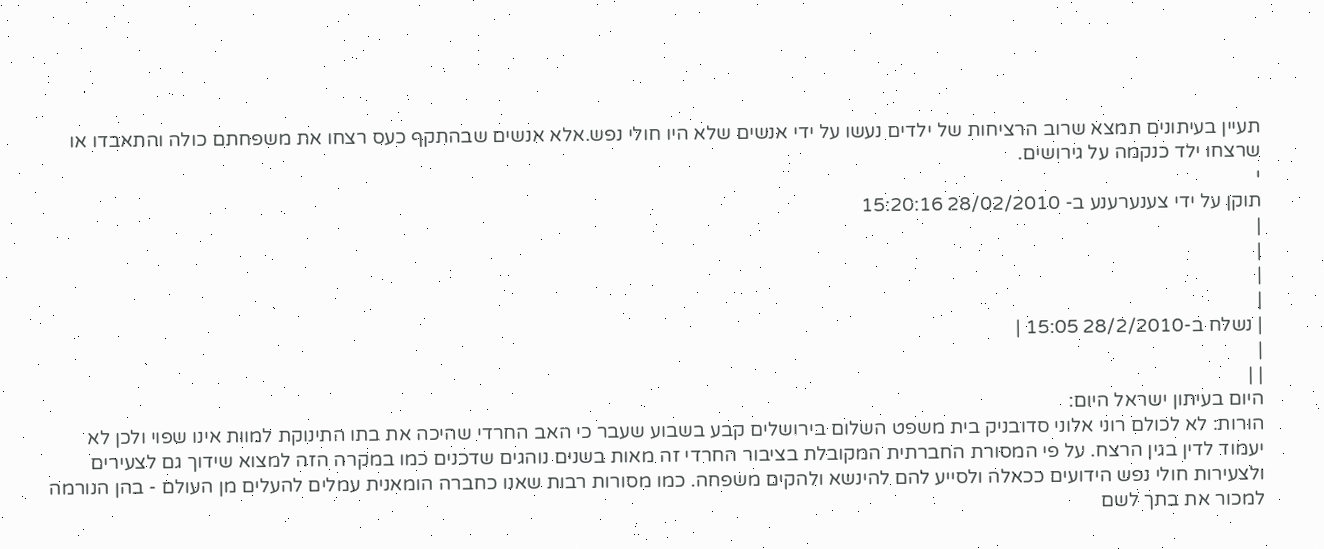תעיין בעיתונים תמצא שרוב הרציחות של ילדים נעשו על ידי אנשים שלא היו חולי נפש.אלא אנשים שבהתקף כעס רצחו את משפחתם כולה והתאבדו או שרצחו ילד כנקמה על גירושים.
י
תוקן על ידי צענערענע ב- 28/02/2010 15:20:16
|
|
|
|
| נשלח ב-28/2/2010 15:05 |
|
| |
היום בעיתון ישראל היום:
הורות: לא לכולם רוני אלוני סדובניק בית משפט השלום בירושלים קבע בשבוע שעבר כי האב החרדי שהיכה את בתו התינוקת למוות אינו שפוי ולכן לא יעמוד לדין בגין הרצח. על פי המסורת החברתית המקובלת בציבור החרדי זה מאות בשנים נוהגים שדכנים כמו במקרה הזה למצוא שידוך גם לצעירים ולצעירות חולי נפש הידועים ככאלה ולסייע להם להינשא ולהקים משפחה. כמו מסורות רבות שאנו כחברה הומאנית עמלים להעלים מן העולם - בהן הנורמה למכור את בתך לשם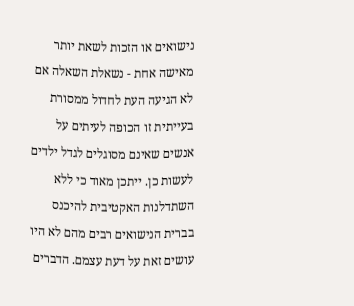נישואים או הזכות לשאת יותר מאישה אחת - נשאלת השאלה אם לא הגיעה העת לחדול ממסורת בעייתית זו הכופה לעיתים על אנשים שאינם מסוגלים לגדל ילדים לעשות כן. ייתכן מאוד כי ללא השתדלנות האקטיבית להיכנס בברית הנישואים רבים מהם לא היו עושים זאת על דעת עצמם. הדברים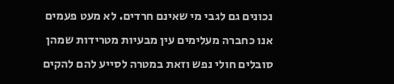נכונים גם לגבי מי שאינם חרדים. לא מעט פעמים אנו כחברה מעלימים עין מבעיות מטרידות שמהן סובלים חולי נפש וזאת במטרה לסייע להם להקים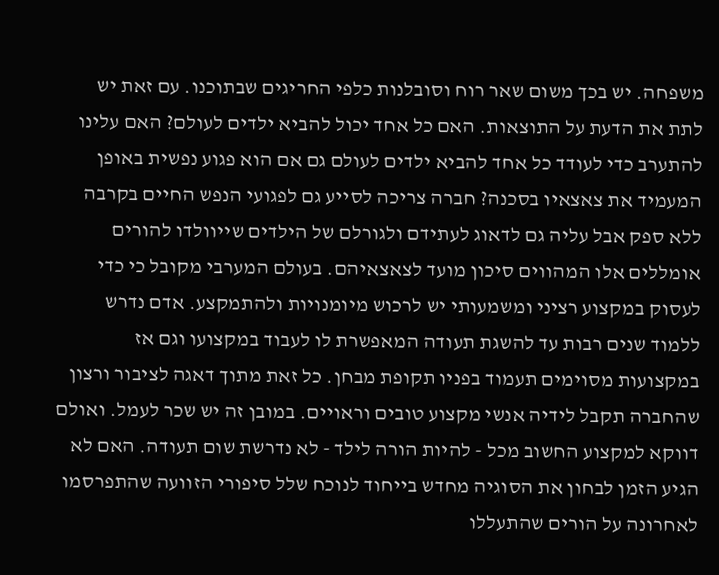משפחה. יש בכך משום שאר רוח וסובלנות כלפי החריגים שבתוכנו. עם זאת יש לתת את הדעת על התוצאות. האם כל אחד יכול להביא ילדים לעולם? האם עלינו להתערב כדי לעודד כל אחד להביא ילדים לעולם גם אם הוא פגוע נפשית באופן המעמיד את צאצאיו בסכנה? חברה צריכה לסייע גם לפגועי הנפש החיים בקרבה ללא ספק אבל עליה גם לדאוג לעתידם ולגורלם של הילדים שייוולדו להורים אומללים אלו המהווים סיכון מועד לצאצאיהם. בעולם המערבי מקובל כי כדי לעסוק במקצוע רציני ומשמעותי יש לרכוש מיומנויות ולהתמקצע. אדם נדרש ללמוד שנים רבות עד להשגת תעודה המאפשרת לו לעבוד במקצועו וגם אז במקצועות מסוימים תעמוד בפניו תקופת מבחן. כל זאת מתוך דאגה לציבור ורצון שהחברה תקבל לידיה אנשי מקצוע טובים וראויים. במובן זה יש שכר לעמל. ואולם דווקא למקצוע החשוב מכל - להיות הורה לילד - לא נדרשת שום תעודה. האם לא הגיע הזמן לבחון את הסוגיה מחדש בייחוד לנוכח שלל סיפורי הזוועה שהתפרסמו לאחרונה על הורים שהתעללו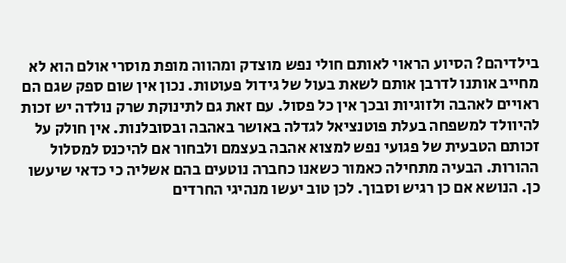בילדיהם? הסיוע הראוי לאותם חולי נפש מוצדק ומהווה מופת מוסרי אולם הוא לא מחייב אותנו לדרבן אותם לשאת בעול של גידול פעוטות. נכון אין שום ספק שגם הם ראויים לאהבה ולזוגיות ובכך אין כל פסול. עם זאת גם לתינוקת שרק נולדה יש זכות להיוולד למשפחה בעלת פוטנציאל לגדלה באושר באהבה ובסובלנות. אין חולק על זכותם הטבעית של פגועי נפש למצוא אהבה בעצמם ולבחור אם להיכנס למסלול ההורות. הבעיה מתחילה כאמור כשאנו כחברה נוטעים בהם אשליה כי כדאי שיעשו כן. הנושא אם כן רגיש וסבוך. לכן טוב יעשו מנהיגי החרדים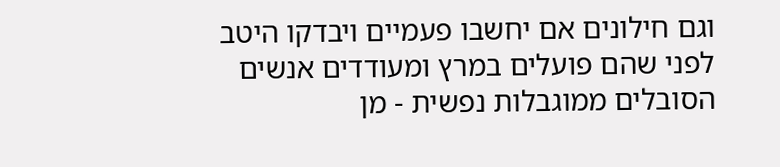וגם חילונים אם יחשבו פעמיים ויבדקו היטב לפני שהם פועלים במרץ ומעודדים אנשים הסובלים ממוגבלות נפשית - מן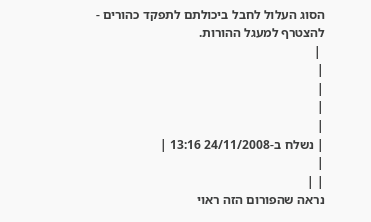הסוג העלול לחבל ביכולתם לתפקד כהורים - להצטרף למעגל ההורות.
 |
|
|
|
|
| נשלח ב-24/11/2008 13:16 |
|
| |
נראה שהפורום הזה ראוי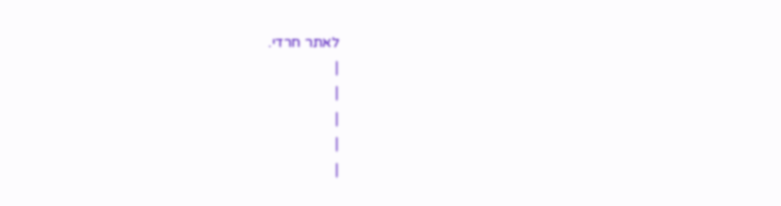לאתר חרדי.
|
|
|
|
|